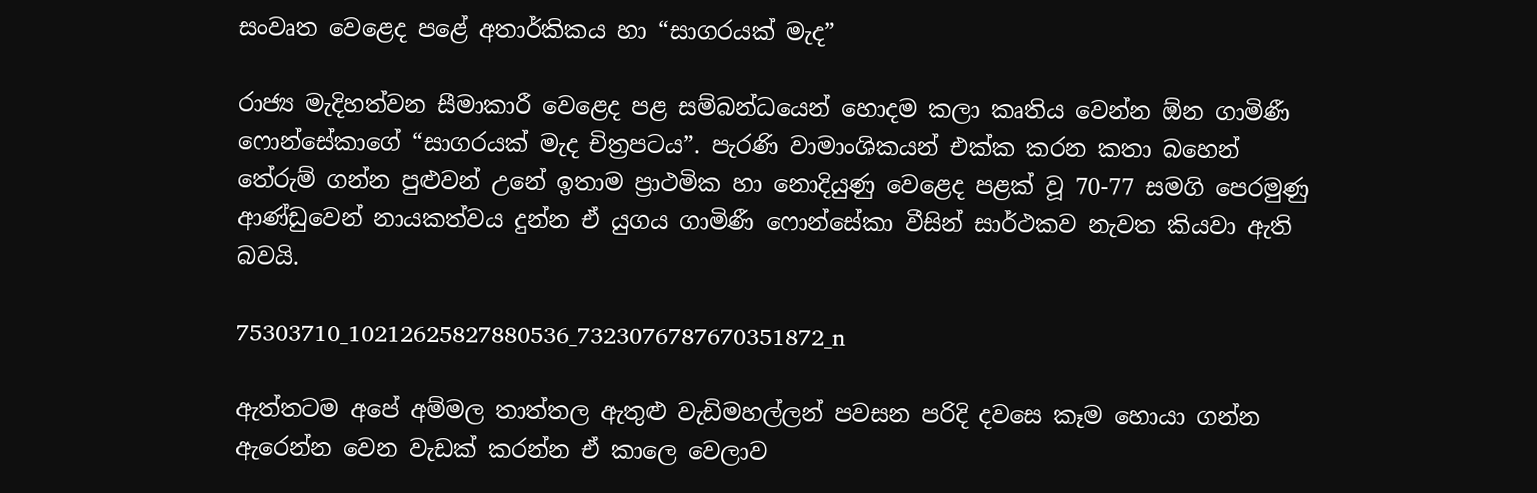සංවෘත වෙළෙද පළේ අතාර්කිකය හා “සාගරයක් මැද”

රාජ්‍ය මැදිහත්වන සීමාකාරී වෙළෙද පළ සම්බන්ධයෙන් හොදම කලා කෘතිය වෙන්න ඕන ගාමිණී ෆොන්සේකාගේ “සාගරයක් මැද චිත්‍රපටය”. පැරණි වාමාංශිකයන් එක්ක කරන කතා බහෙන් තේරුම් ගන්න පුළුවන් උනේ ඉතාම ප්‍රාථමික හා නොදියුණු වෙළෙද පළක් වූ 70-77 සමගි පෙරමුණු ආණ්ඩුවෙන් නායකත්වය දුන්න ඒ යුගය ගාමිණී ෆොන්සේකා වීසින් සාර්ථකව නැවත කියවා ඇති බවයි.

75303710_10212625827880536_7323076787670351872_n

ඇත්තටම අපේ අම්මල තාත්තල ඇතුළු වැඩිමහල්ලන් පවසන පරිදි දවසෙ කෑම හොයා ගන්න ඇරෙන්න වෙන වැඩක් කරන්න ඒ කාලෙ වෙලාව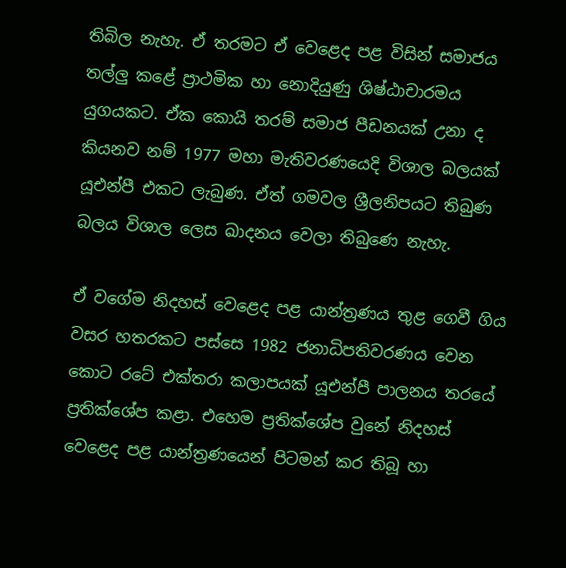තිබිල නැහැ. ඒ තරමට ඒ වෙළෙද පළ විසින් සමාජය තල්ලු කළේ ප්‍රාථමික හා නොදියුණු ශිෂ්ඨාචාරමය යුගයකට. ඒක කොයි තරම් සමාජ පීඩනයක් උනා ද කියනව නම් 1977 මහා මැතිවරණයෙදි විශාල බලයක් යූඑන්පී එකට ලැබුණ. ඒත් ගමවල ශ්‍රීලනිපයට තිබුණ බලය විශාල ලෙස ඛාදනය වෙලා තිබුණෙ නැහැ.

ඒ වගේම නිදහස් වෙළෙද පළ යාන්ත්‍රණය තුළ ගෙවී ගිය වසර හතරකට පස්සෙ 1982 ජනාධිපතිවරණය වෙන කොට රටේ එක්තරා කලාපයක් යූඑන්පී පාලනය තරයේ ප්‍රතික්ශේප කළා. එහෙම ප්‍රතික්ශේප වුනේ නිදහස් වෙළෙද පළ යාන්ත්‍රණයෙන් පිටමන් කර තිබූ හා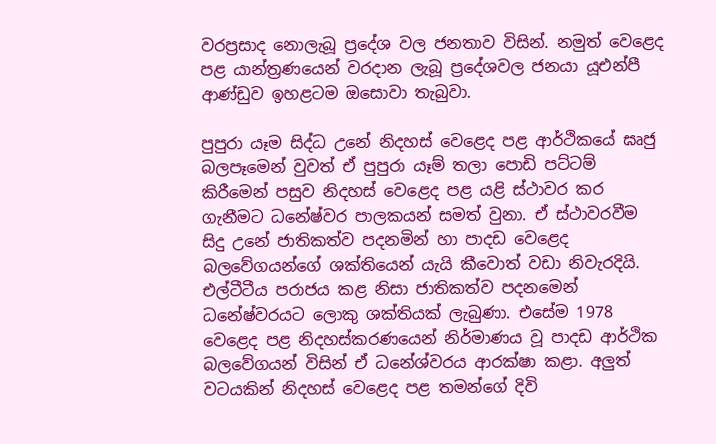වරප්‍රසාද නොලැබූ ප්‍රදේශ වල ජනතාව විසින්. නමුත් වෙළෙද පළ යාන්ත්‍රණයෙන් වරදාන ලැබූ ප්‍රදේශවල ජනයා යූඑන්පී ආණ්ඩුව ඉහළටම ඔසොවා තැබුවා.

පුපුරා යෑම සිද්ධ උනේ නිදහස් වෙළෙද පළ ආර්ථිකයේ ඝෘජු බලපෑමෙන් වුවත් ඒ පුපුරා යෑම් තලා පොඩි පට්ටම් කිරීමෙන් පසුව නිදහස් වෙළෙද පළ යළි ස්ථාවර කර ගැනීමට ධනේෂ්වර පාලකයන් සමත් වුනා. ඒ ස්ථාවරවීම සිදු උනේ ජාතිකත්ව පදනමින් හා පාදඩ වෙළෙද බලවේගයන්ගේ ශක්තියෙන් යැයි කීවොත් වඩා නිවැරදියි. එල්ටීටීය පරාජය කළ නිසා ජාතිකත්ව පදනමෙන් ධනේෂ්වරයට ලොකු ශක්තියක් ලැබුණා. එසේම 1978 වෙළෙද පළ නිදහස්කරණයෙන් නිර්මාණය වූ පාදඩ ආර්ථික බලවේගයන් විසින් ඒ ධනේශ්වරය ආරක්ෂා කළා. අලුත් වටයකින් නිදහස් වෙළෙද පළ තමන්ගේ දිවි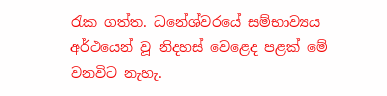රැක ගත්ත. ධනේශ්වරයේ සම්භාව්‍යය අර්ථයෙන් වූ නිදහස් වෙළෙද පළක් මේ වනවිට නැහැ.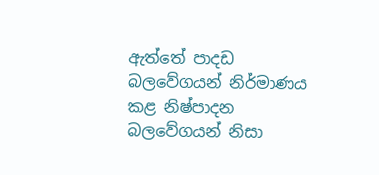ඇත්තේ පාදඩ බලවේගයන් නිර්මාණය කළ නිෂ්පාදන බලවේගයන් නිසා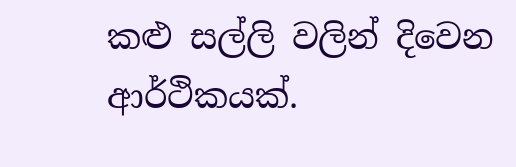කළු සල්ලි වලින් දිවෙන ආර්ථිකයක්.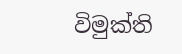විමුක්ති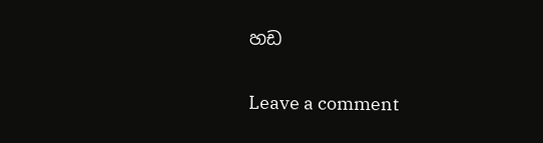හඩ

Leave a comment